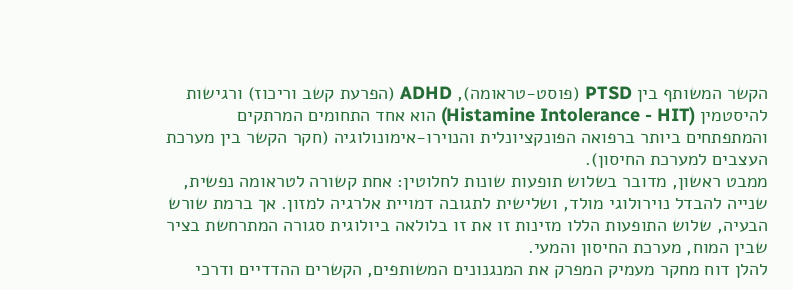הקשר המשותף בין PTSD (פוסט-טראומה), ADHD (הפרעת קשב וריכוז) ורגישות להיסטמין (Histamine Intolerance - HIT) הוא אחד התחומים המרתקים והמתפתחים ביותר ברפואה הפונקציונלית והנוירו-אימונולוגיה (חקר הקשר בין מערכת העצבים למערכת החיסון).
ממבט ראשון, מדובר בשלוש תופעות שונות לחלוטין: אחת קשורה לטראומה נפשית, שנייה להבדל נוירולוגי מולד, ושלישית לתגובה דמויית אלרגיה למזון. אך ברמת שורש הבעיה, שלוש התופעות הללו מזינות זו את זו בלולאה ביולוגית סגורה המתרחשת בציר שבין המוח, מערכת החיסון והמעי.
להלן דוח מחקר מעמיק המפרק את המנגנונים המשותפים, הקשרים ההדדיים ודרכי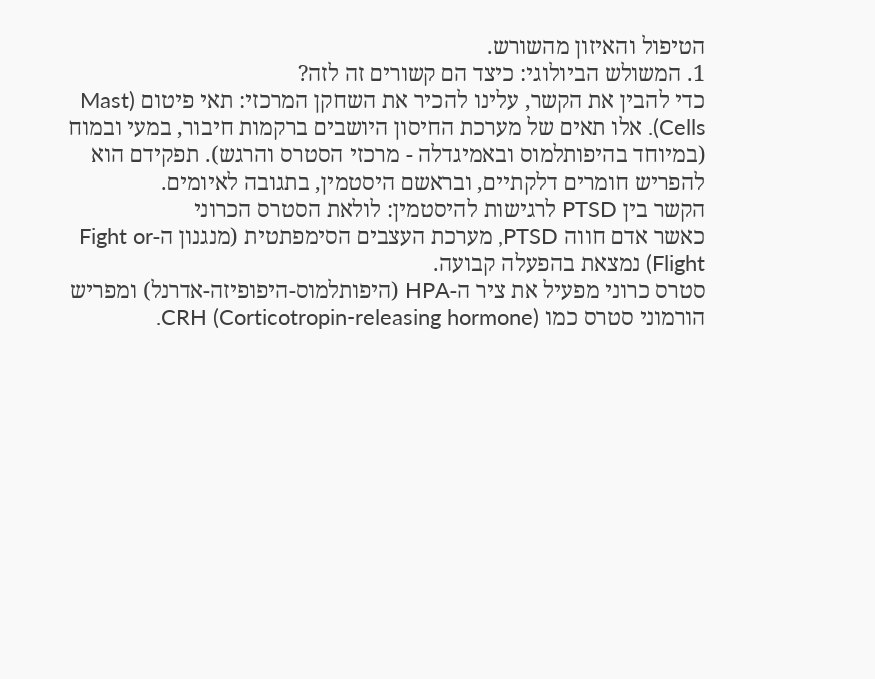הטיפול והאיזון מהשורש.
1. המשולש הביולוגי: כיצד הם קשורים זה לזה?
כדי להבין את הקשר, עלינו להכיר את השחקן המרכזי: תאי פיטום (Mast Cells). אלו תאים של מערכת החיסון היושבים ברקמות חיבור, במעי ובמוח (במיוחד בהיפותלמוס ובאמיגדלה - מרכזי הסטרס והרגש). תפקידם הוא להפריש חומרים דלקתיים, ובראשם היסטמין, בתגובה לאיומים.
הקשר בין PTSD לרגישות להיסטמין: לולאת הסטרס הכרוני
כאשר אדם חווה PTSD, מערכת העצבים הסימפתטית (מנגנון ה-Fight or Flight) נמצאת בהפעלה קבועה.
סטרס כרוני מפעיל את ציר ה-HPA (היפותלמוס-היפופיזה-אדרנל) ומפריש הורמוני סטרס כמו CRH (Corticotropin-releasing hormone).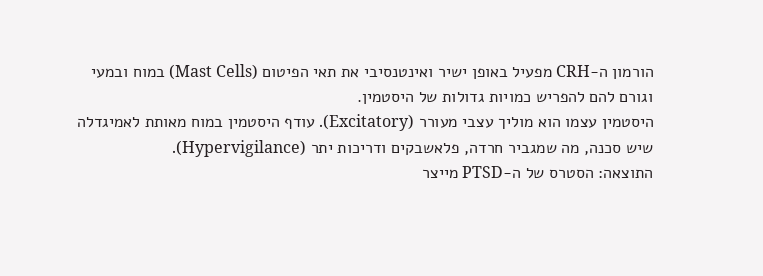הורמון ה-CRH מפעיל באופן ישיר ואינטנסיבי את תאי הפיטום (Mast Cells) במוח ובמעי וגורם להם להפריש כמויות גדולות של היסטמין.
היסטמין עצמו הוא מוליך עצבי מעורר (Excitatory). עודף היסטמין במוח מאותת לאמיגדלה שיש סכנה, מה שמגביר חרדה, פלאשבקים ודריכות יתר (Hypervigilance).
התוצאה: הסטרס של ה-PTSD מייצר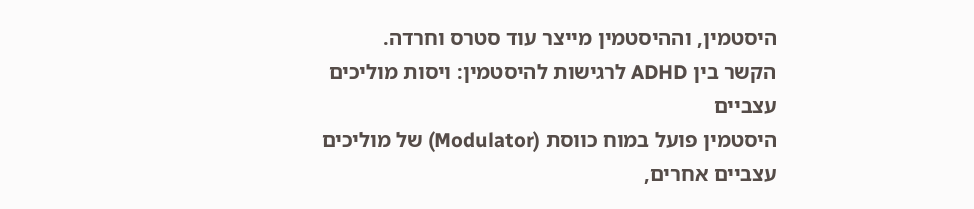היסטמין, וההיסטמין מייצר עוד סטרס וחרדה.
הקשר בין ADHD לרגישות להיסטמין: ויסות מוליכים עצביים
היסטמין פועל במוח כווסת (Modulator) של מוליכים עצביים אחרים,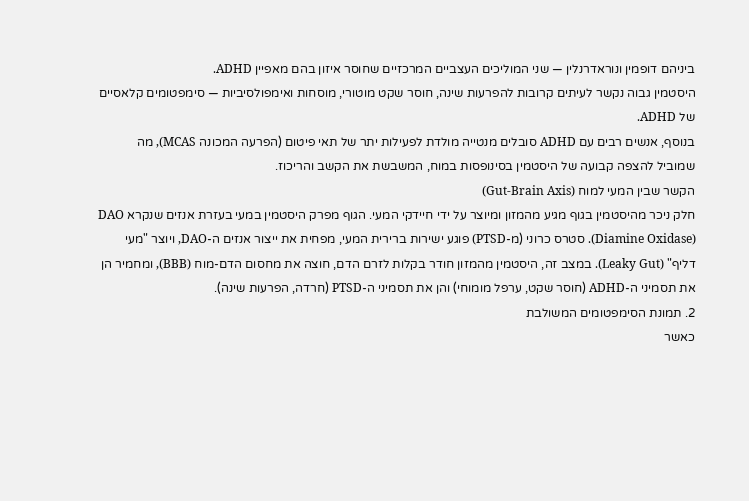ביניהם דופמין ונוראדרנלין — שני המוליכים העצביים המרכזיים שחוסר איזון בהם מאפיין ADHD.
היסטמין גבוה נקשר לעיתים קרובות להפרעות שינה, חוסר שקט מוטורי, מוסחות ואימפולסיביות — סימפטומים קלאסיים של ADHD.
בנוסף, אנשים רבים עם ADHD סובלים מנטייה מולדת לפעילות יתר של תאי פיטום (הפרעה המכונה MCAS), מה שמוביל להצפה קבועה של היסטמין בסינופסות במוח, המשבשת את הקשב והריכוז.
הקשר שבין המעי למוח (Gut-Brain Axis)
חלק ניכר מהיסטמין בגוף מגיע מהמזון ומיוצר על ידי חיידקי המעי. הגוף מפרק היסטמין במעי בעזרת אנזים שנקרא DAO (Diamine Oxidase). סטרס כרוני (מ-PTSD) פוגע ישירות ברירית המעי, מפחית את ייצור אנזים ה-DAO, ויוצר "מעי דליף" (Leaky Gut). במצב זה, היסטמין מהמזון חודר בקלות לזרם הדם, חוצה את מחסום הדם-מוח (BBB), ומחמיר הן את תסמיני ה-ADHD (חוסר שקט, ערפל מומוחי) והן את תסמיני ה-PTSD (חרדה, הפרעות שינה).
2. תמונת הסימפטומים המשולבת
כאשר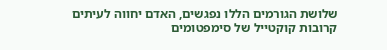שלושת הגורמים הללו נפגשים, האדם יחווה לעיתים קרובות קוקטייל של סימפטומים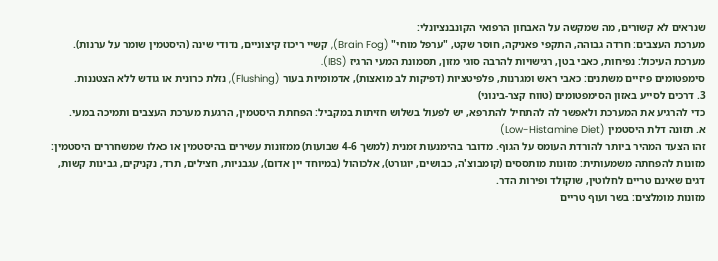שנראים לא קשורים, מה שמקשה על האבחון הרפואי הקונבנציונלי:
מערכת העצבים: חרדה גבוהה, התקפי פאניקה, חוסר שקט, "ערפל מוחי" (Brain Fog), קשיי ריכוז קיצוניים, נדודי שינה (היסטמין שומר על ערנות).
מערכת העיכול: נפיחות, כאבי בטן, רגישויות להרבה סוגי מזון, תסמונת המעי הרגיז (IBS).
סימפטומים פיזיים משתנים: כאבי ראש ומגרנות, פלפיטציות (דפיקות לב מואצות), אדמומיות בעור (Flushing), נזלת כרונית או גודש ללא הצטננות.
3. דרכים לסייע באזון הסימפטומים (טווח קצר-בינוני)
כדי להרגיע את המערכת ולאפשר לה להתחיל להתרפא, יש לפעול בשלוש חזיתות במקביל: הפחתת היסטמין, הרגעת מערכת העצבים ותמיכה במעי.
א. תזונה דלת היסטמין (Low-Histamine Diet)
זהו הצעד המהיר ביותר להורדת העומס על הגוף. מדובר בהימנעות זמנית (למשך 4-6 שבועות) ממזונות עשירים בהיסטמין או כאלו שמשחררים היסטמין:
מזונות להפחתה משמעותית: מזונות מותססים (קומבוצ'ה, כבושים, יוגורט), אלכוהול (במיוחד יין אדום), עגבניות, חצילים, תרד, נקניקים, גבינות קשות, דגים שאינם טריים לחלוטין, שוקולד ופירות הדר.
מזונות מומלצים: בשר ועוף טריים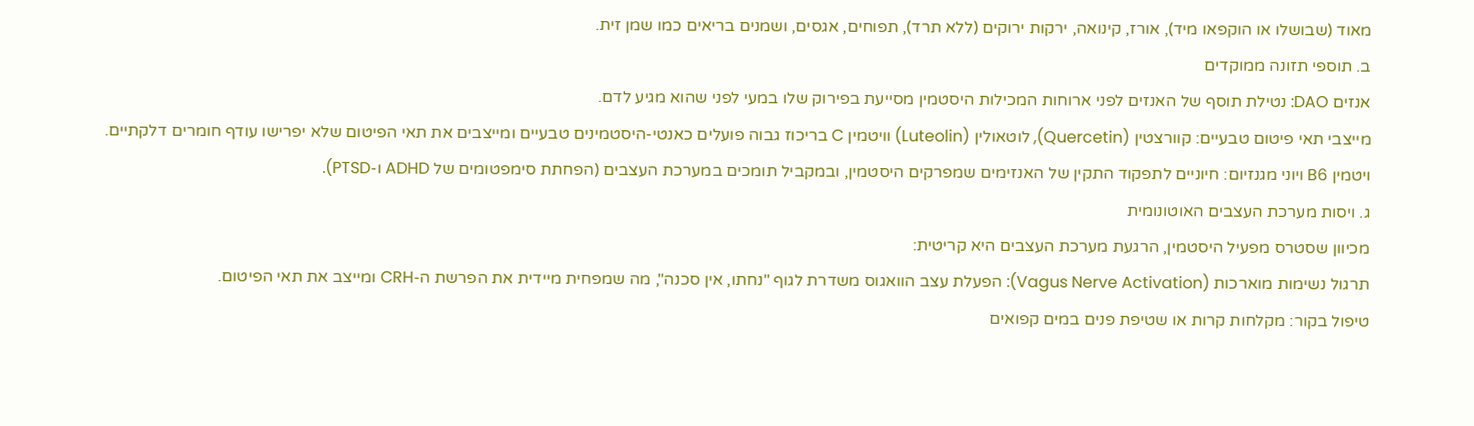מאוד (שבושלו או הוקפאו מיד), אורז, קינואה, ירקות ירוקים (ללא תרד), תפוחים, אגסים, ושמנים בריאים כמו שמן זית.
ב. תוספי תזונה ממוקדים
אנזים DAO: נטילת תוסף של האנזים לפני ארוחות המכילות היסטמין מסייעת בפירוק שלו במעי לפני שהוא מגיע לדם.
מייצבי תאי פיטום טבעיים: קוורצטין (Quercetin), לוטאולין (Luteolin) וויטמין C בריכוז גבוה פועלים כאנטי-היסטמינים טבעיים ומייצבים את תאי הפיטום שלא יפרישו עודף חומרים דלקתיים.
ויטמין B6 ויוני מגנזיום: חיוניים לתפקוד התקין של האנזימים שמפרקים היסטמין, ובמקביל תומכים במערכת העצבים (הפחתת סימפטומים של ADHD ו-PTSD).
ג. ויסות מערכת העצבים האוטונומית
מכיוון שסטרס מפעיל היסטמין, הרגעת מערכת העצבים היא קריטית:
תרגול נשימות מוארכות (Vagus Nerve Activation): הפעלת עצב הוואגוס משדרת לגוף "נחתו, אין סכנה", מה שמפחית מיידית את הפרשת ה-CRH ומייצב את תאי הפיטום.
טיפול בקור: מקלחות קרות או שטיפת פנים במים קפואים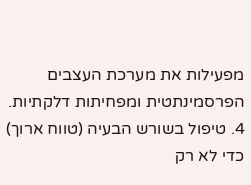מפעילות את מערכת העצבים הפרסמינתטית ומפחיתות דלקתיות.
4. טיפול בשורש הבעיה (טווח ארוך)
כדי לא רק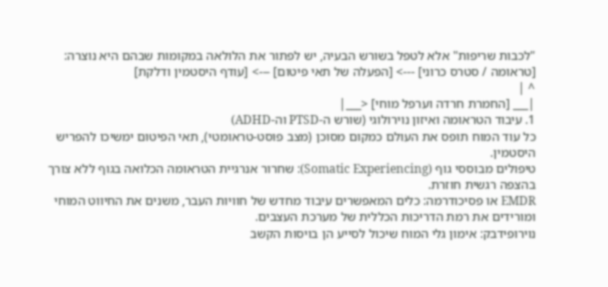"לכבות שריפות" אלא לטפל בשורש הבעיה, יש לפתור את הלולאה במקומות שבהם היא נוצרה:
[טראומה / סטרס כרוני] ---> [הפעלה של תאי פיטום] ---> [עודף היסטמין ודלקת]
^ |
|___ [החמרת חרדה וערפל מוחי] <___|
1. עיבוד הטראומה ואיזון נוירולוגי (שורש ה-PTSD וה-ADHD)
כל עוד המוח תופס את העולם כמקום מסוכן (מצב פוסט-טראומטי), תאי הפיטום ימשיכו להפריש היסטמין.
טיפולים מבוססי גוף (Somatic Experiencing): שחרור אנרגיית הטראומה הכלואה בגוף ללא צורך בהצפה רגשית חוזרת.
EMDR או פסיכודרמה: כלים המאפשרים עיבוד מחדש של חוויות העבר, משנים את החיווט המוחי ומורידים את רמת הדריכות הכללית של מערכת העצבים.
נוירופידבק: אימון גלי המוח שיכול לסייע הן בויסות הקשב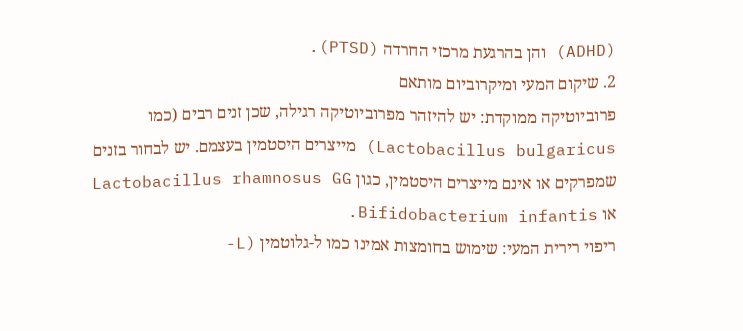(ADHD) והן בהרגעת מרכזי החרדה (PTSD).
2. שיקום המעי ומיקרוביום מותאם
פרוביוטיקה ממוקדת: יש להיזהר מפרוביוטיקה רגילה, שכן זנים רבים (כמו Lactobacillus bulgaricus) מייצרים היסטמין בעצמם. יש לבחור בזנים שמפרקים או אינם מייצרים היסטמין, כגון Lactobacillus rhamnosus GG או Bifidobacterium infantis.
ריפוי רירית המעי: שימוש בחומצות אמינו כמו ל-גלוטמין (L-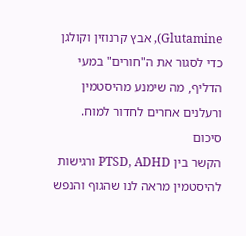Glutamine), אבץ קרנוזין וקולגן כדי לסגור את ה"חורים" במעי הדליף, מה שימנע מהיסטמין ורעלנים אחרים לחדור למוח.
סיכום
הקשר בין PTSD, ADHD ורגישות להיסטמין מראה לנו שהגוף והנפש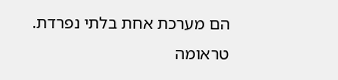הם מערכת אחת בלתי נפרדת. טראומה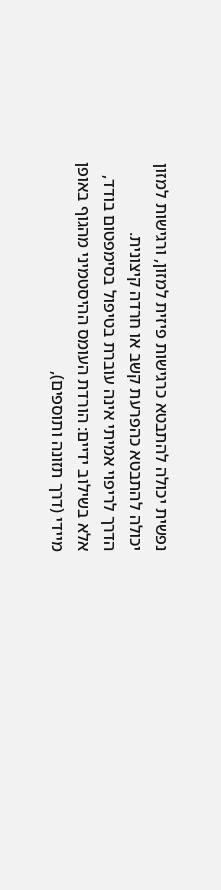נפשית יכולה להתבטא כרגישות פיזית למזון, ורגישות למזון יכולה להתבטא כהפרעת קשב או חרדה קיצונית.
הדרך לריפוי אמיתי אינה עוברת בטיפול בסימפטום בודד, אלא בשילוב ידיים: הורדת העומס ההיסטמיני מהגוף באופן מיידי (דרך תזונה ותוספים),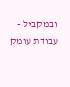ובמקביל - עבודת עומק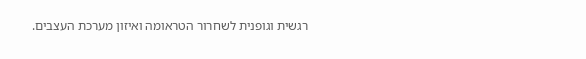רגשית וגופנית לשחרור הטראומה ואיזון מערכת העצבים.